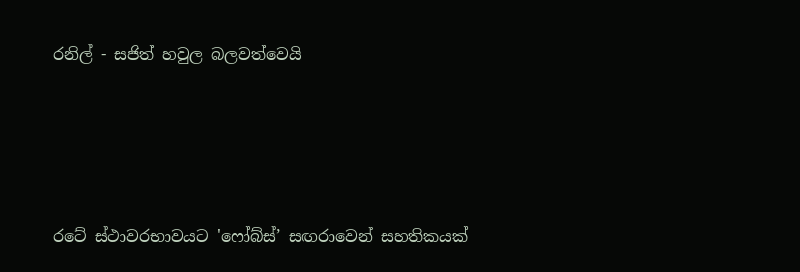රනිල් - සජිත් හවුල බලවත්වෙයි




රටේ ස්ථාවරභාවයට 'ෆෝබ්ස්’ සඟරාවෙන් සහතිකයක්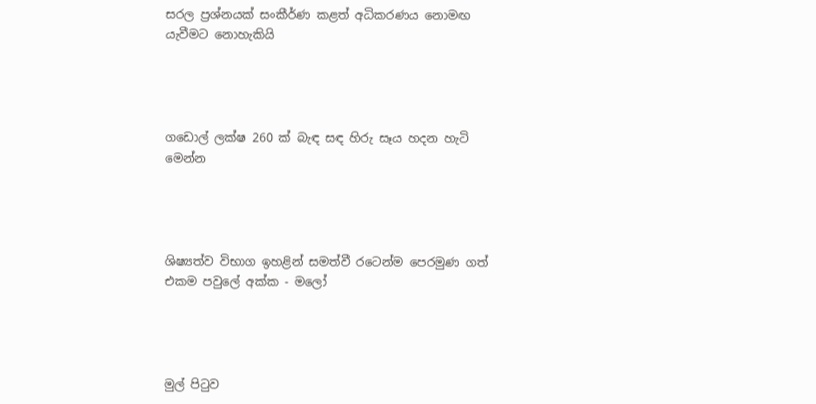සරල ප්‍රශ්නයක් සංකීර්ණ කළත් අධිකරණය නොමඟ යැවීමට නොහැකියි




ගඩොල් ලක්ෂ 260 ක් බැඳ සඳ හිරු සෑය හදන හැටි මෙන්න




ශිෂ්‍යත්ව විභාග ඉහළින් සමත්වී රටෙන්ම පෙරමුණ ගත් එකම පවුලේ අක්ක - මලෝ




මුල් පිටුව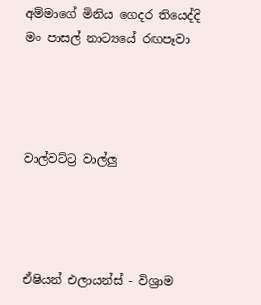අම්මාගේ මිනිය ගෙදර තියෙද්දි මං පාසල් නාට්‍යයේ රඟපෑවා




වාල්වට්ට්‍ර වාල්ලු




ඒෂියන් එලායන්ස් - විශ්‍රාම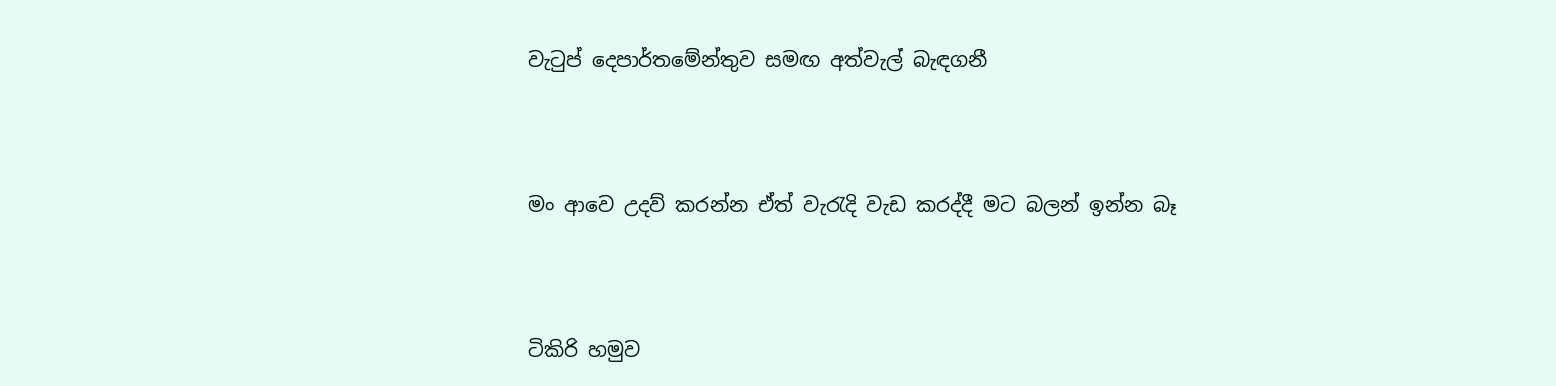වැටුප් දෙපාර්තමේන්තුව සමඟ අත්වැල් බැඳගනී




මං ආවෙ උදව් කරන්න ඒත් වැරැදි වැඩ කරද්දී මට බලන් ඉන්න බෑ




ටිකිරි හමුව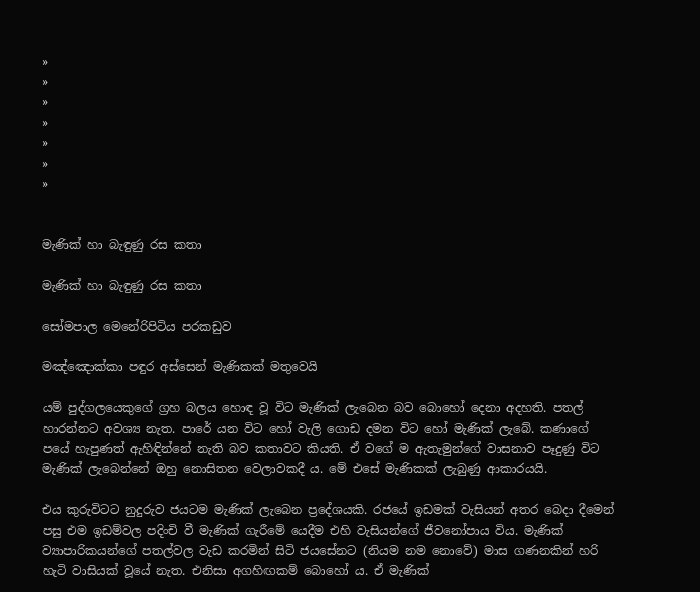»
»
»
»
»
»
»


මැණික් හා බැඳුණු රස කතා

මැණික් හා බැඳුණු රස කතා

සෝමපාල මෙනේරිපිටිය පරකඩුව

මඤ්ඤොක්කා පඳුර අස්සෙන් මැණිකක් මතුවෙයි

යම් පුද්ගලයෙකුගේ ග්‍රහ බලය හොඳ වූ විට මැණික් ලැබෙන බව බොහෝ දෙනා අදහති. පතල් හාරන්නට අවශ්‍ය නැත. පාරේ යන විට හෝ වැලි ගොඩ දමන විට හෝ මැණික් ලැබේ. කණාගේ පයේ හැපුණත් ඇහිඳින්නේ නැති බව කතාවට කියති. ඒ වගේ ම ඇතැමුන්ගේ වාසනාව පෑදුණු විට මැණික් ලැබෙන්නේ ඔහු නොසිතන වෙලාවකදී ය. මේ එසේ මැණිකක් ලැබුණු ආකාරයයි.

එය කුරුවිටට නුදුරුව ජයටම මැණික් ලැබෙන ප්‍රදේශයකි. රජයේ ඉඩමක් වැසියන් අතර බෙදා දීමෙන් පසු එම ඉඩම්වල පදිංචි වී මැණික් ගැරීමේ යෙදීම එහි වැසියන්ගේ ජීවනෝපාය විය. මැණික් ව්‍යාපාරිකයන්ගේ පතල්වල වැඩ කරමින් සිටි ජයසේනට (නියම නම නොවේ) මාස ගණනකින් හරි හැටි වාසියක් වූයේ නැත. එනිසා අගහිඟකම් බොහෝ ය. ඒ මැණික්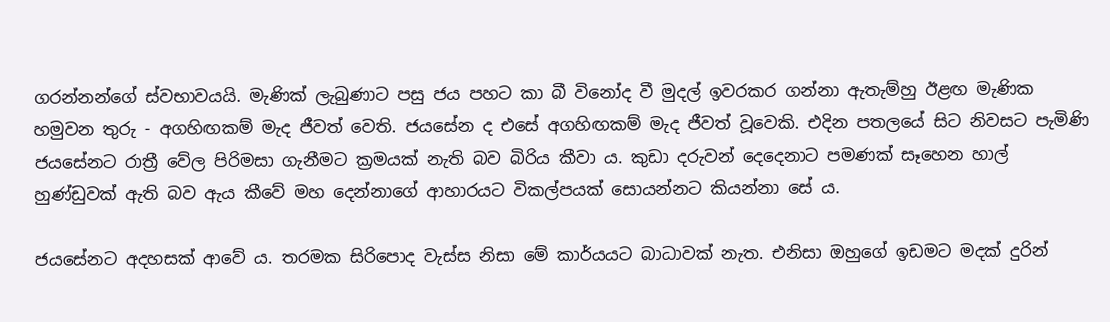ගරන්නන්ගේ ස්වභාවයයි. මැණික් ලැබුණාට පසු ජය පහට කා බී විනෝද වී මුදල් ඉවරකර ගන්නා ඇතැම්හු ඊළඟ මැණික හමුවන තුරු - අගහිඟකම් මැද ජීවත් වෙති. ජයසේන ද එසේ අගහිඟකම් මැද ජීවත් වූවෙකි. එදින පතලයේ සිට නිවසට පැමිණි ජයසේනට රාත්‍රී වේල පිරිමසා ගැනීමට ක්‍රමයක් නැති බව බිරිය කීවා ය. කුඩා දරුවන් දෙදෙනාට පමණක් සෑහෙන හාල් හුණ්ඩුවක් ඇති බව ඇය කීවේ මහ දෙන්නාගේ ආහාරයට විකල්පයක් සොයන්නට කියන්නා සේ ය.

ජයසේනට අදහසක් ආවේ ය. තරමක සිරිපොද වැස්ස නිසා මේ කාර්යයට බාධාවක් නැත. එනිසා ‍ඔහුගේ ඉඩමට මදක් දුරින්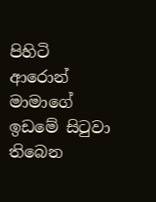පිහිටි ආරොන් මාමාගේ ඉඩමේ සිටුවා තිබෙන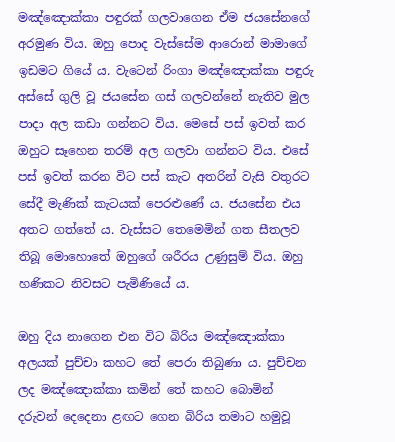මඤ්ඤොක්කා පඳුරක් ගලවාගෙන ඒම ජයසේනගේ අරමුණ විය‍. ඔහු පොද වැස්සේම ආරොන් මාමාගේ ඉඩමට ගියේ ය. වැටෙන් රිංගා මඤ්ඤොක්කා පඳුරු අස්සේ ගුලි වූ ජයසේන ගස් ගලවන්නේ නැතිව මුල පාදා අල කඩා ගන්නට විය. මෙසේ පස් ඉවත් කර ඔහුට සෑහෙන තරම් අල ගලවා ගන්නට විය. එසේ පස් ඉවත් කරන විට පස් කැට අතරින් වැසි වතුරට සේදී මැණික් කැටයක් පෙරළුණේ ය. ජයසේන එය අතට ගත්තේ ය. වැස්සට තෙමෙමින් ගත සීතලව තිබූ මොහොතේ ඔහුගේ ශරීරය උණුසුම් විය. ඔහු හණිකට නිවසට පැමිණියේ ය.

ඔහු දිය නාගෙන එන විට බිරිය මඤ්ඤොක්කා අලයක් පුච්චා කහට තේ පෙරා තිබුණා ය. පුච්චන ලද මඤ්ඤොක්කා කමින් තේ කහට බොමින් දරුවන් දෙදෙනා ළඟට ගෙන බිරිය තමාට හමුවූ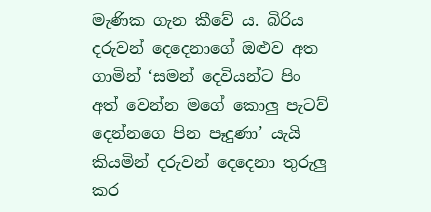මැණික ගැන කීවේ ය. බිරිය දරුවන් දෙදෙනාගේ ඔළුව අත ගාමින් ‘සමන් දෙවියන්ට පිං අත් වෙන්න මගේ කොලු පැටව් දෙන්නගෙ පින පෑදුණා’ යැයි කියමින් දරුවන් දෙදෙනා තුරුලු කර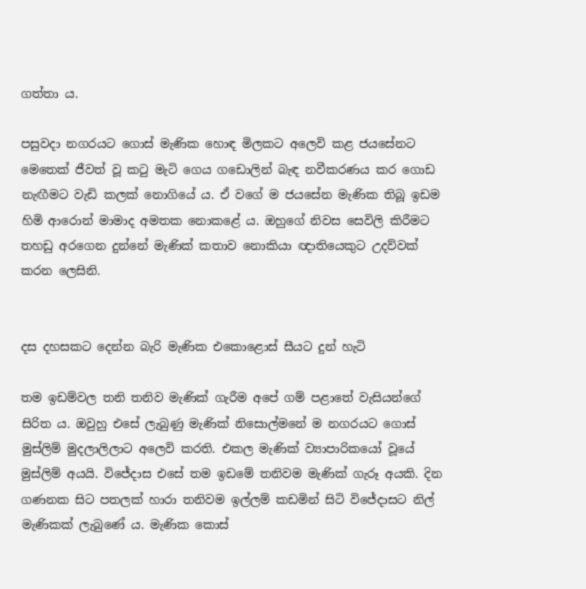ගත්තා ය.

පසුවදා නගරයට ගොස් මැණික හොඳ මිලකට අලෙවි කළ ජයසේනට මෙතෙක් ජීවත් වූ කටු මැටි ගෙය ගඩොලින් බැඳ නවීකරණය කර ගොඩ නැඟීමට වැඩි කලක් නොගියේ ය. ඒ වගේ ම ජයසේන මැණික තිබූ ඉඩම හිමි ආරොන් මාමාද අමතක නොකළේ ය. ඔහුගේ නිවස සෙවිලි කිරීමට තහඩු අරගෙන දුන්නේ මැණික් කතාව නොකියා ඥාතියෙකුට උදව්වක් කරන ලෙසිනි.


දස දහසකට දෙන්න බැරි මැණික එකොළොස් සීයට දුන් හැටි

තම ඉඩම්වල තනි තනිව මැණික් ගැරීම අපේ ගම් පළාතේ වැසියන්ගේ සිරිත ය. ඔවුහු එසේ ලැබුණු මැණික් නිසොල්මනේ ම නගරයට ගොස් මුස්ලිම් මුදලාලිලාට අලෙවි කරති. එකල මැණික් ව්‍යාපාරිකයෝ වූ‍යේ මුස්ලිම් අයයි. විජේදාස එසේ තම ඉඩමේ තනිවම මැණික් ගැරූ අයකි. දින ගණනක සිට පතලක් හාරා තනිවම ඉල්ලම් කඩමින් සිටි විජේදාසට නිල් මැණිකක් ලැබුණේ ය. මැණික කොස්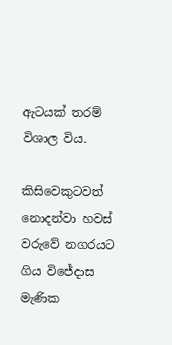ඇටයක් තරම් විශාල විය.

කිසිවෙකුටවත් නොදන්වා හවස් වරුවේ නගරයට ගිය විජේදාස මැණික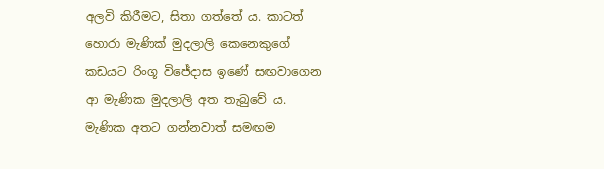අලවි කිරීමට, සිතා ගත්තේ ය. කාටත් හොරා මැණික් මුදලාලි කෙනෙකුගේ කඩයට රිංගූ විජේදාස ඉණේ සඟවාගෙන ආ මැණික මුදලාලි අත තැබුවේ ය. මැණික අතට ගන්නවාත් සමඟම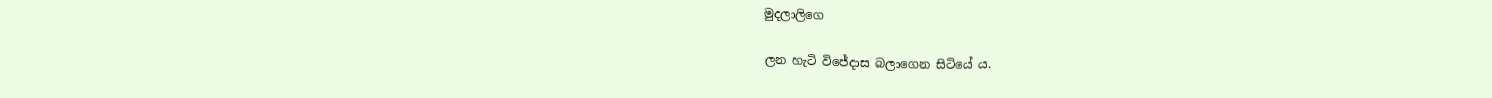මුදලාලිගෙ

ලන හැටි විජේදාස බලාගෙන සිටියේ ය.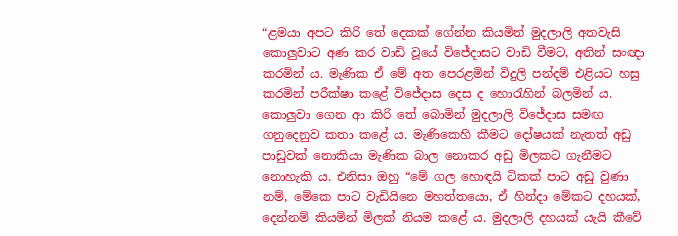“ළමයා අපට කිරි තේ දෙකක් ගේන්න කියමින් මුදලාලි අතවැසි කොලුවාට අණ කර වාඩි වූයේ විජේදාසට වාඩි වීමට, අතින් සංඥා කරමින් ය. මැණික ඒ මේ අත පෙරළමින් විදුලි පන්දම් එළියට හසු කරමින් පරීක්ෂා කළේ විජේදාස දෙස ද හොරැහින් බලමින් ය. කොලුවා ගෙන ආ කිරි තේ බොමින් මුදලාලි විජේදාස සමඟ ගනුදෙනුව කතා කළේ ය. මැණිකෙහි කීමට දෝෂයක් නැතත් අඩු පාඩුවක් නොකියා මැණික බාල නොකර අඩු මිලකට ගැනීමට නොහැකි ය. එනිසා ඔහු “මේ ගල‍ හොඳයි ටිකක් පාට අඩු වුණා නම්, මේකෙ පාට වැඩියිනෙ මහත්තයො, ඒ හින්දා මේකට දහයක්, දෙන්නම් කියමින් මිලක් නියම කළේ ය. මුදලාලි දහයක් යැයි කීවේ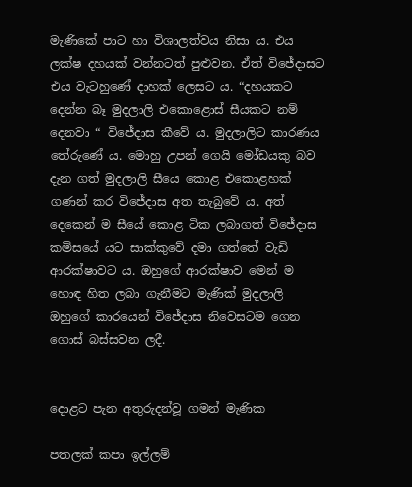මැණිකේ පාට හා විශාලත්වය නිසා ය. එය ලක්ෂ දහයක් වන්නටත් පුළුවන. ඒත් විජේදාසට එය වැටහුණේ දාහක් ලෙසට ය. “දහයකට දෙන්න බෑ මුදලාලි එකොළොස් සීයකට නම් දෙනවා “ විජේදාස කීවේ ය. මුදලාලිට කාරණය තේරුණේ ය. මොහු උපන් ගෙයි මෝඩයකු බව දැන ගත් මුදලාලි සීයෙ කොළ එකොළහක් ගණන් කර විජේදාස අත තැබුවේ ය. අත් දෙකෙන් ම සීයේ කොළ ටික ලබාගත් විජේදාස කමිසයේ යට සාක්කුවේ දමා ගත්තේ වැඩි ආරක්ෂාවට ය. ඔහුගේ ආරක්ෂාව මෙන් ම හොඳ හිත ලබා ගැනීමට මැණික් මුදලාලි ඔහුගේ කාරයෙන් විජේදාස නිවෙසටම ගෙන ගොස් බස්සවන ලදී.


දොළට පැන අතුරුදන්වූ ගමන් මැණික

පතලක් කපා ඉල්ලම්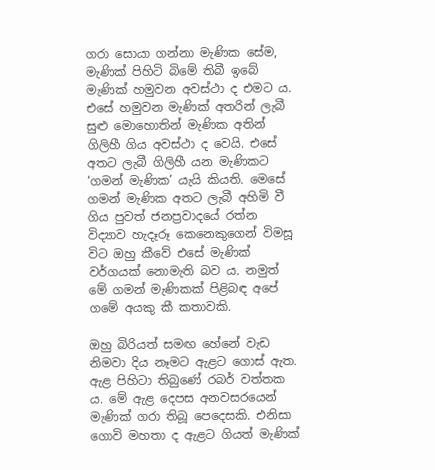ගරා සොයා ගන්නා මැණික සේම, මැණික් පිහිටි බිමේ තිබී ඉබේ මැණික් හමුවන අවස්ථා ද එමට ය. එසේ හමුවන මැණික් අතරින් ලැබී සුළු මොහොතින් මැණික අතින් ගිලිහී ගිය අවස්ථා ද වෙයි. එසේ අතට ලැබී ගිලිහී යන මැණිකට ‘ගමන් මැණික’ යැයි කියති. මෙසේ ගමන් මැණික අතට ලැබී අහිමි වී ගිය පුවත් ජනප්‍රවාදයේ රත්න විද්‍යාව හැදෑරූ කෙනෙකුගෙන් විමසූ විට ඔහු කීවේ එසේ මැණික් වර්ගයක් නොමැති බව ය. නමුත් මේ ගමන් මැණිකක් පිළිබඳ අපේ ගමේ අයකු කී කතාවකි.

ඔහු බිරියත් සමඟ හේනේ වැඩ නිමවා දිය නෑමට ඇළට ගොස් ඇත. ඇළ පිහිටා තිබුණේ රබර් වත්තක ය. මේ ඇළ දෙපස අනවසරයෙන් මැණික් ගරා තිබූ පෙදෙසකි. එනිසා ගොවි මහතා ද ඇළට ගියත් මැණික්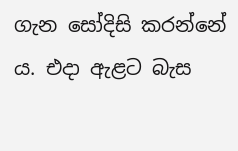ගැන සෝදිසි කරන්නේ ය. එදා ඇළට බැස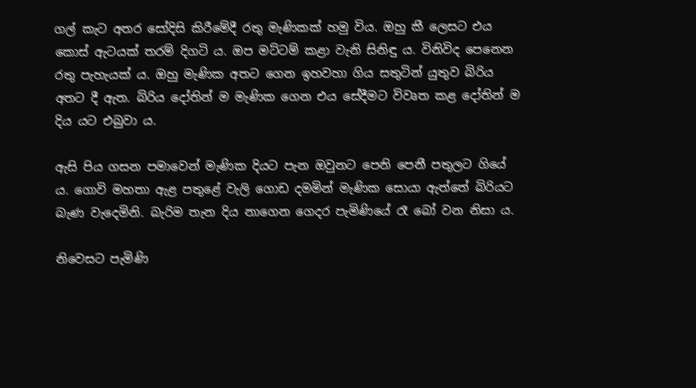ගල් කැට අතර සෝදිසි කිරීමේදී රතු මැණිකක් හමු විය. ඔහු කී ලෙසට ‍එය කොස් ඇටයක් තරම් දිගටි ය. ඔප මට්ටම් කළා වැනි සිනිඳු ය. විනිවිද පෙනෙන රතු පැහැයක් ය. ඔහු මැණික අතට ගෙන ඉහවහා ගිය සතුටින් යුතුව බිරිය අතට දී ඇත. බිරිය දෝතින් ම මැණික ගෙන එය සේදීමට විවෘත කළ දෝතින් ම දිය යට එබුවා ය.

ඇසි පිය ගසන පමාවෙන් මැණික දියට පැන ඔවුනට පෙනි පෙනී පතුලට ගියේ ය. ගොවි මහතා ඇළ පතුළේ වැලි ගොඩ දමමින් මැණික සොයා ඇත්තේ බිරියට බැණ වැදෙමිනි. බැරිම තැන දිය නාගෙන ගෙදර පැමිණියේ රෑ බෝ වන නිසා ය.

නිවෙසට පැමිණි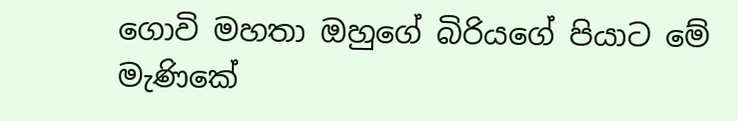ගොවි මහතා ඔහුගේ බිරියගේ පියාට මේ මැණිකේ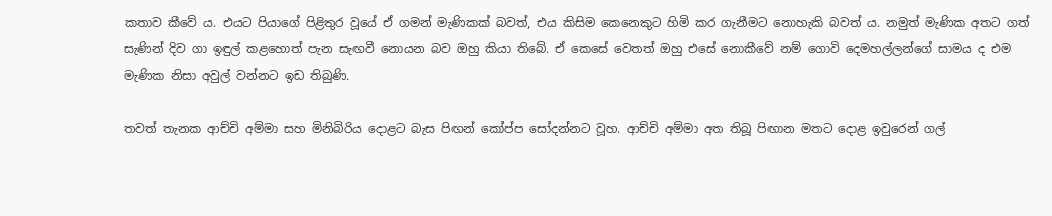කතාව කීවේ ය. එයට පියාගේ පිළිතුර වූයේ ඒ ගමන් මැණිකක් බවත්, එය කිසිම කෙනෙකුට හිමි කර ගැනීමට නොහැකි බවත් ය. නමුත් මැණික අතට ගත් සැණින් දිව ගා ඉඳුල් කළහොත් පැන සැඟවී නොයන බව ඔහු කියා තිබේ. ඒ කෙසේ වෙතත් ඔහු එසේ නොකීවේ නම් ගොවි දෙමහල්ලන්ගේ සාමය ද එම මැණික නිසා අවුල් වන්නට ඉඩ තිබුණි.

තවත් තැනක ආච්චි අම්මා සහ මිනිබිරිය දොළට බැස පිඟන් කෝප්ප සෝදන්නට වූහ. ආච්චි අම්මා අත තිබූ පිඟාන මතට දොළ ඉවුරෙන් ගල්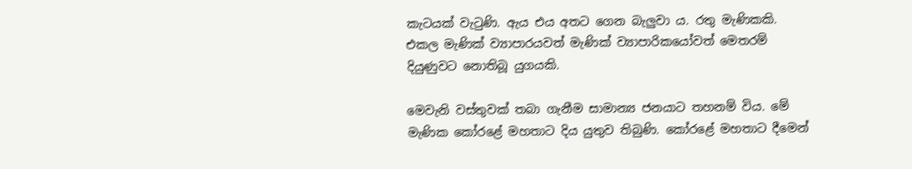කැටයක් වැටුණි. ඇය එය අතට ගෙන බැලුවා ය. රතු මැණිකකි. එකල මැණික් ව්‍යාපාරයවත් මැණික් ව්‍යාපාරිකයෝවත් මෙතරම් දියුණුවට නොතිබූ යුගයකි.

මෙවැනි වස්තුවක් තබා ගැනීම සාමාන්‍ය ජනයාට තහනම් විය. මේ මැණික කෝරළේ මහතාට දිය යුතුව තිබුණි. කෝරළේ මහතාට දීමෙන්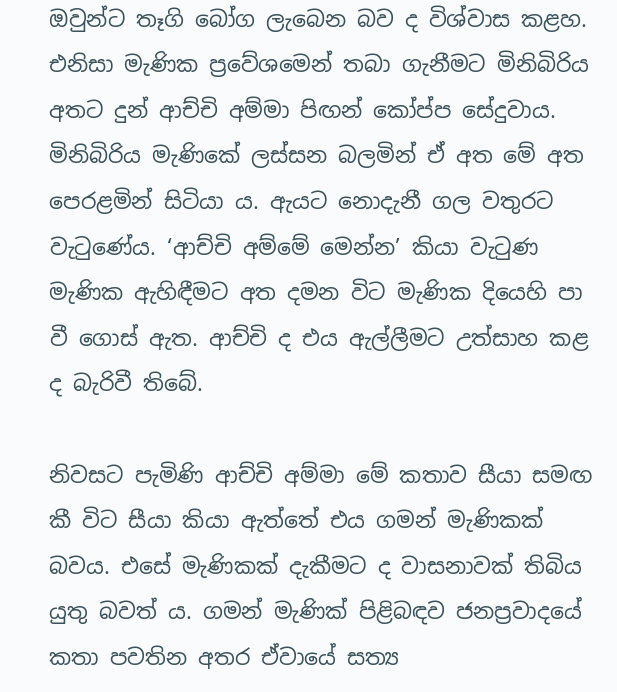ඔවුන්ට තෑගි බෝග ලැබෙන බව ද විශ්වාස කළහ. එනිසා මැණික ප්‍රවේශමෙන් තබා ගැනීමට මිනිබිරිය අතට දුන් ආච්චි අම්මා පිඟන් කෝප්ප සේදුවාය. මිනිබිරිය මැණිකේ ලස්සන බලමින් ඒ අත මේ අත පෙරළමින් සිටියා ය. ඇයට නොදැනී ගල වතුරට වැටුණේය. ‘ආච්චි අම්මේ මෙන්න’ කියා වැටුණ මැණික ඇහිඳීමට අත දමන විට මැණික දියෙහි පා වී ගොස් ඇත. ආච්චි ද එය ඇල්ලීමට උත්සාහ කළ ද බැරිවී තිබේ.

නිවසට පැමිණි ආච්චි අම්මා මේ කතාව සීයා සමඟ කී විට සීයා කියා ඇත්තේ එය ගමන් මැණිකක් බවය. එසේ මැණිකක් දැකීමට ද වාසනාවක් තිබිය යුතු බවත් ය. ගමන් මැණික් පිළිබඳව ජනප්‍රවාදයේ කතා පවතින අතර ඒවායේ සත්‍ය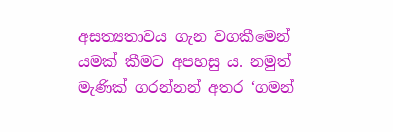අසත්‍යතාවය ගැන වගකීමෙන් යමක් කීමට අපහසු ය. නමුත් මැණික් ගරන්නන් අතර ‘ගමන්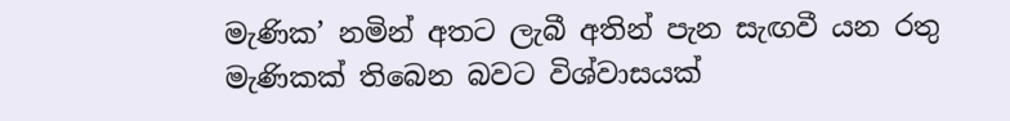මැණික’ නමින් අතට ලැබී අතින් පැන සැඟවී යන රතු මැණිකක් තිබෙන බවට විශ්වාසයක්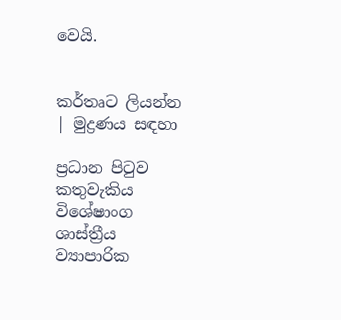වෙයි.


කර්තෘට ලියන්න | මුද්‍රණය සඳහා

ප්‍රධාන පිටුව කතුවැකිය විශේෂාංග ශාස්ත්‍රීය ව්‍යාපාරික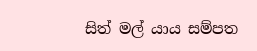සිත් මල් යාය සම්පත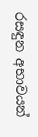රසඳුන අභාවයන්